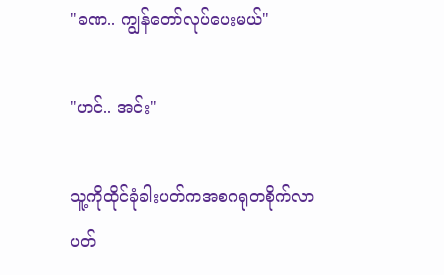"ခဏ.. ကျွန်တော်လုပ်ပေးမယ်"

"ဟင်.. အင်း"

သူ့ကိုထိုင်ခုံခါးပတ်ကအစဂရုတစိုက်လာပတ်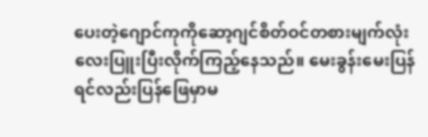ပေးတဲ့ဂျောင်ကုကိုဆော့ဂျင်စိတ်ဝင်တစားမျက်လုံးလေးပြူးပြီးလိုက်ကြည့်နေသည်။ မေးခွန်းမေးပြန်ရင်လည်းပြန်ဖြေမှာမ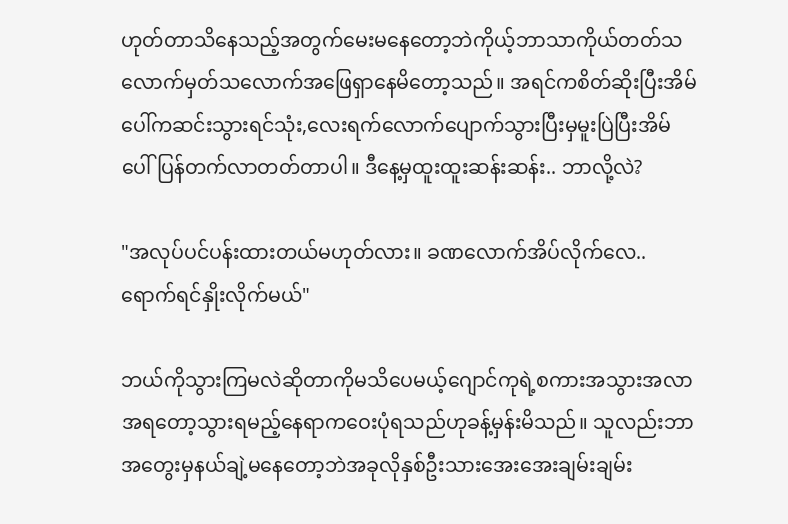ဟုတ်တာသိနေသည့်အတွက်မေးမနေတော့ဘဲကိုယ့်ဘာသာကိုယ်တတ်သလောက်မှတ်သလောက်အဖြေရှာနေမိတော့သည်။ အရင်ကစိတ်ဆိုးပြီးအိမ်ပေါ်ကဆင်းသွားရင်သုံး,လေးရက်လောက်ပျောက်သွားပြီးမှမူးပြဲပြီးအိမ်ပေါ်ပြန်တက်လာတတ်တာပါ။ ဒီနေ့မှထူးထူးဆန်းဆန်း.. ဘာလို့လဲ?

"အလုပ်ပင်ပန်းထားတယ်မဟုတ်လား။ ခဏလောက်အိပ်လိုက်လေ.. ရောက်ရင်နှိုးလိုက်မယ်"

ဘယ်ကိုသွားကြမလဲဆိုတာကိုမသိပေမယ့်ဂျောင်ကုရဲ့စကားအသွားအလာအရတော့သွားရမည့်နေရာကဝေးပုံရသည်ဟုခန့်မှန်းမိသည်။ သူလည်းဘာအတွေးမှနယ်ချဲ့မနေတော့ဘဲအခုလိုနှစ်ဦးသားအေးအေးချမ်းချမ်း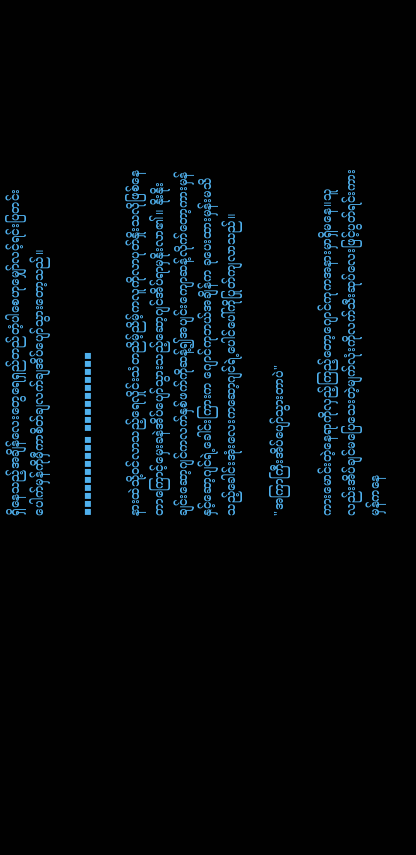ရှိနေသည့်အချိန်လေးတွေရေရှည်တည်တံ့ပါစေဟုမျှော်လင့်ရင်းပြတင်းပေါက်မှန်ကိုမှီကာစိတ်ချလက်ချအိပ်ပျော်သွားတော့သည်။

▪▪▪▪▪▪▪▪▪▪ ▪▪▪▪▪▪▪▪▪▪

နားထဲသို့ဝင်လာသည့်ရေလှိုင်းသံတညိမ့်ညိမ့်ကလူကိုလာပုတ်နှိုးသလိုဖြစ်နေတာကြောင့်မှေးခနဲအိပ်ပျော်သွားသည့်ဆော့ဂျင်အိပ်ရာမှနိုးလာ၏။ နိုးနိုးချင်းဆော့ဂျင်ကလက်နှစ်ဖက်ကိုဆန့်၍အပျင်းကျောဆန့်လိုက်တော့ကားမှန်နှင့်ဆော့ဂျင်ရဲ့ခေါင်းကြားက ဂျောင်ကုဘယ်အချိန်က ခုပေးထားမှန်းမသိသည့်ခေါင်းအုံးလေးကဆော့ဂျင်ရဲ့ပေါင်ပေါ်ကိုပြုတ်ကျလာသည်။

"အကြာကြီးအိပ်ပျော်သွားတာပဲ"

ကားမောင်းတဲ့နေရာကိုလှည့်ကြည့်တော့ဂျောင်ကုကအနားမှာရှိမနေ။သူလည်းအိပ်ချင်မပြေသေးတဲ့မျက်လုံးကိုလက်သီးဆုပ်လေးဖြင့်ပွတ်ရင်းကားမှန်ကနေ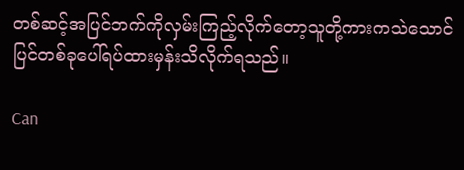တစ်ဆင့်အပြင်ဘက်ကိုလှမ်းကြည့်လိုက်တော့သူတို့ကားကသဲသောင်ပြင်တစ်ခုပေါ်ရပ်ထားမှန်းသိလိုက်ရသည်။

Can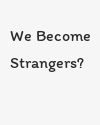We Become Strangers?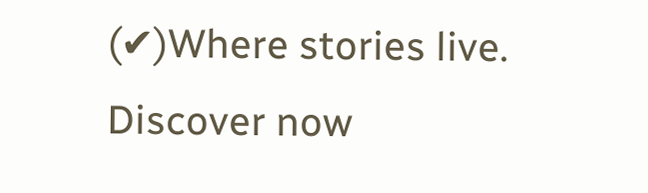(✔)Where stories live. Discover now